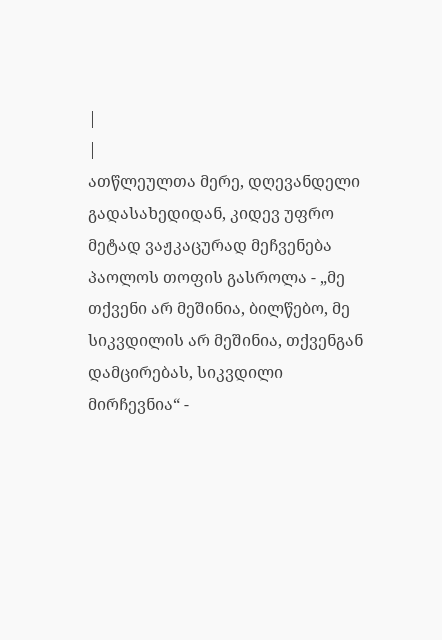|
|
ათწლეულთა მერე, დღევანდელი გადასახედიდან, კიდევ უფრო მეტად ვაჟკაცურად მეჩვენება პაოლოს თოფის გასროლა - „მე თქვენი არ მეშინია, ბილწებო, მე სიკვდილის არ მეშინია, თქვენგან დამცირებას, სიკვდილი მირჩევნია“ -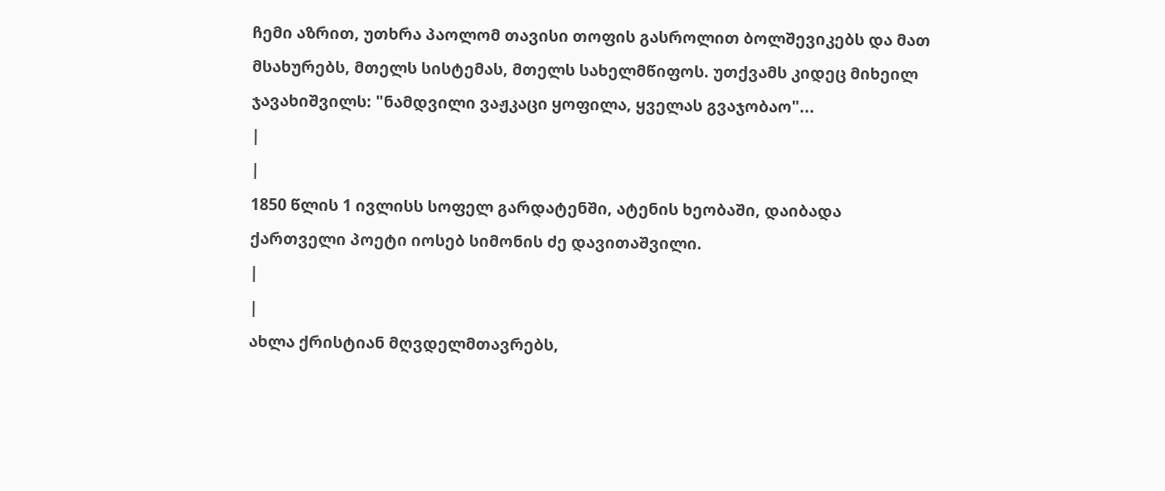ჩემი აზრით, უთხრა პაოლომ თავისი თოფის გასროლით ბოლშევიკებს და მათ მსახურებს, მთელს სისტემას, მთელს სახელმწიფოს. უთქვამს კიდეც მიხეილ ჯავახიშვილს: "ნამდვილი ვაჟკაცი ყოფილა, ყველას გვაჯობაო"...
|
|
1850 წლის 1 ივლისს სოფელ გარდატენში, ატენის ხეობაში, დაიბადა ქართველი პოეტი იოსებ სიმონის ძე დავითაშვილი.
|
|
ახლა ქრისტიან მღვდელმთავრებს,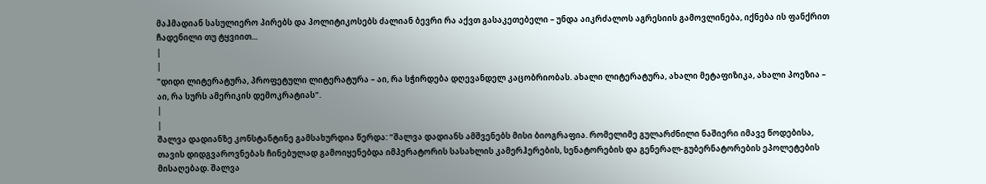მაჰმადიან სასულიერო პირებს და პოლიტიკოსებს ძალიან ბევრი რა აქვთ გასაკეთებელი – უნდა აიკრძალოს აგრესიის გამოვლინება, იქნება ის ფანქრით ჩადენილი თუ ტყვიით...
|
|
"დიდი ლიტერატურა, პროფეტული ლიტერატურა – აი, რა სჭირდება დღევანდელ კაცობრიობას. ახალი ლიტერატურა, ახალი მეტაფიზიკა, ახალი პოეზია – აი, რა სურს ამერიკის დემოკრატიას".
|
|
შალვა დადიანზე კონსტანტინე გამსახურდია წერდა: “შალვა დადიანს ამშვენებს მისი ბიოგრაფია. რომელიმე გულარძნილი ნაშიერი იმავე წოდებისა, თავის დიდგვაროვნებას ჩინებულად გამოიყენებდა იმპერატორის სასახლის კამერჰერების, სენატორების და გენერალ-გუბერნატორების ეპოლეტების მისაღებად. შალვა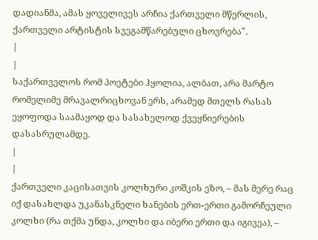დადიანმა, ამას ყოველივეს არჩია ქართველი მწერლის, ქართველი არტისტის სვეგამწარებული ცხოვრება".
|
|
საქართველოს რომ პოეტები ჰყოლია, ალბათ, არა მარტო რომელიმე მრავალრიცხოვან ერს, არამედ მთელს რასას ეყოფოდა საამაყოდ და სასახელოდ ქვეყნიერების დასასრულამდე.
|
|
ქართველი კაცისათვის კოლხური კოშკის ეზო, – მას მერე რაც იქ დასახლდა უკანასკნელი ხანების ერთ-ერთი გამორჩეული კოლხი (რა თქმა უნდა, კოლხი და იბერი ერთი და იგივეა), –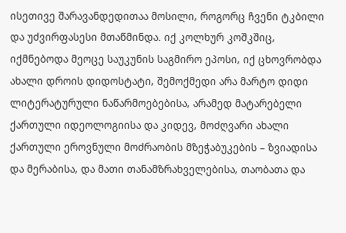ისეთივე შარავანდედითაა მოსილი, როგორც ჩვენი ტკბილი და უძვირფასესი მთაწმინდა. იქ კოლხურ კოშკშიც, იქმნებოდა მეოცე საუკუნის საგმირო ეპოსი, იქ ცხოვრობდა ახალი დროის დიდოსტატი, შემოქმედი არა მარტო დიდი ლიტერატურული ნაწარმოებებისა, არამედ მატარებელი ქართული იდეოლოგიისა და კიდევ, მოძღვარი ახალი ქართული ეროვნული მოძრაობის მზეჭაბუკების – ზვიადისა და მერაბისა, და მათი თანამზრახველებისა, თაობათა და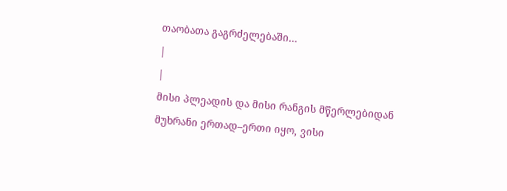თაობათა გაგრძელებაში…
|
|
მისი პლეადის და მისი რანგის მწერლებიდან მუხრანი ერთად–ერთი იყო, ვისი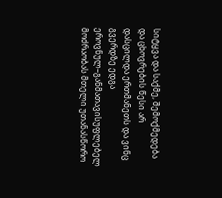სიტყვა და საქმე, შემოქმედება და ცხოვრების წესი არ დასცილდა ერთმანეთს და ვინც გვერდზე ედგა ეროვნულ–განმათავისუფლებელ მოძრაობას მთელი უთანასწორო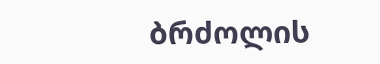ბრძოლის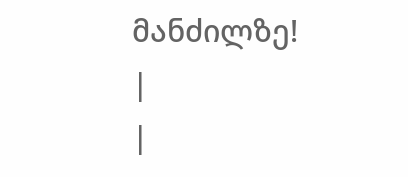მანძილზე!
|
|